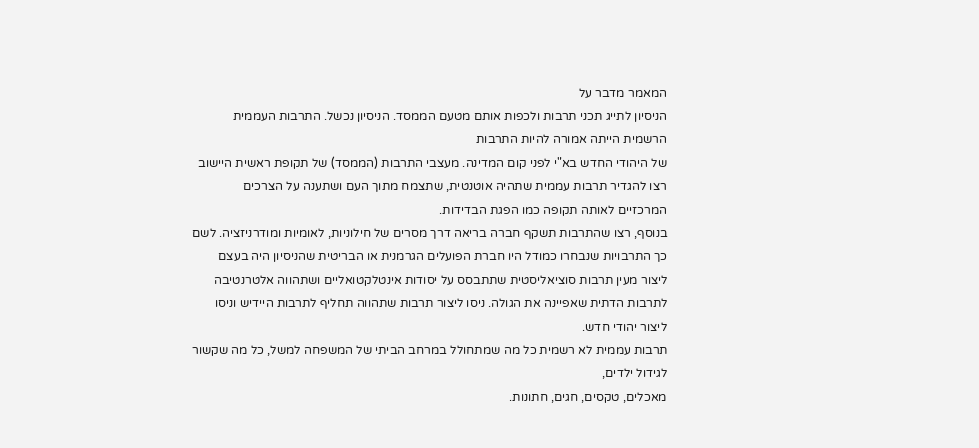המאמר מדבר על
הניסיון לתייג תכני תרבות ולכפות אותם מטעם הממסד. הניסיון נכשל. התרבות העממית הרשמית הייתה אמורה להיות התרבות
של היהודי החדש בא"י לפני קום המדינה. מעצבי התרבות (הממסד) של תקופת ראשית היישוב רצו להגדיר תרבות עממית שתהיה אוטנטית, שתצמח מתוך העם ושתענה על הצרכים המרכזיים לאותה תקופה כמו הפגת הבדידות.
בנוסף, רצו שהתרבות תשקף חברה בריאה דרך מסרים של חילוניות, לאומיות ומודרניזציה. לשם כך התרבויות שנבחרו כמודל היו חברת הפועלים הגרמנית או הבריטית שהניסיון היה בעצם ליצור מעין תרבות סוציאליסטית שתתבסס על יסודות אינטלקטואליים ושתהווה אלטרנטיבה לתרבות הדתית שאפיינה את הגולה. ניסו ליצור תרבות שתהווה תחליף לתרבות היידיש וניסו ליצור יהודי חדש.
תרבות עממית לא רשמית כל מה שמתחולל במרחב הביתי של המשפחה למשל, כל מה שקשור לגידול ילדים,
מאכלים, טקסים, חגים, חתונות.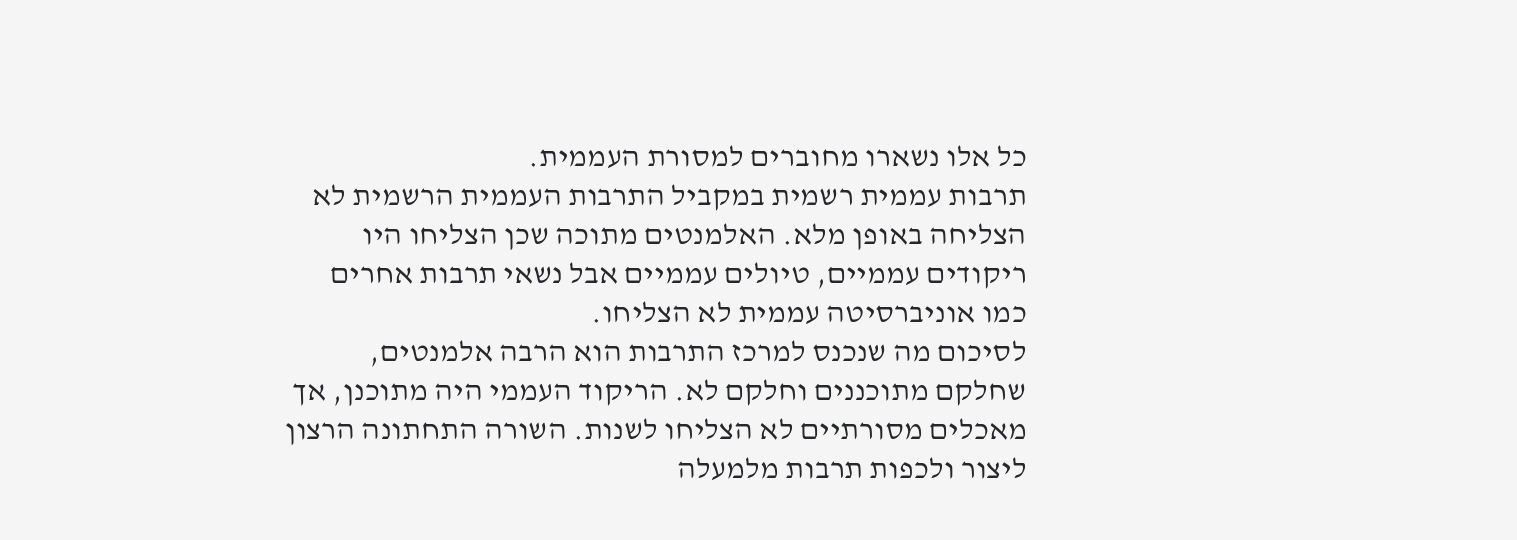כל אלו נשארו מחוברים למסורת העממית.
תרבות עממית רשמית במקביל התרבות העממית הרשמית לא הצליחה באופן מלא. האלמנטים מתוכה שכן הצליחו היו ריקודים עממיים, טיולים עממיים אבל נשאי תרבות אחרים כמו אוניברסיטה עממית לא הצליחו.
לסיכום מה שנכנס למרכז התרבות הוא הרבה אלמנטים, שחלקם מתוכננים וחלקם לא. הריקוד העממי היה מתוכנן, אך מאכלים מסורתיים לא הצליחו לשנות. השורה התחתונה הרצון ליצור ולכפות תרבות מלמעלה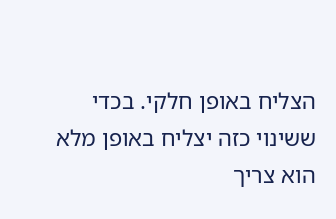הצליח באופן חלקי. בכדי ששינוי כזה יצליח באופן מלא הוא צריך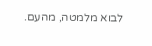לבוא מלמטה, מהעם.